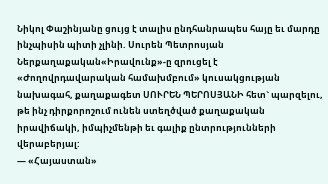Նիկոլ Փաշինյանը ցույց է տալիս ընդհանրապես հայը եւ մարդը ինչպիսին պիտի չլինի. Սուրեն Պետրոսյան
Ներքաղաքական«Իրավունք»-ը զրուցել է «Ժողովրդավարական համախմբում» կուսակցության նախագահ, քաղաքագետ ՍՈՒՐԵՆ ՊԵՐՈՍՅԱՆԻ հետ` պարզելու, թե ինչ դիրքորոշում ունեն ստեղծված քաղաքական իրավիճակի, իմպիչմենթի եւ գալիք ընտրությունների վերաբերյալ:
— «Հայաստան»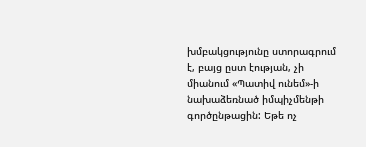խմբակցությունը ստորագրում է, բայց ըստ էության, չի միանում «Պատիվ ունեմ»-ի նախաձեռնած իմպիչմենթի գործընթացին: Եթե ոչ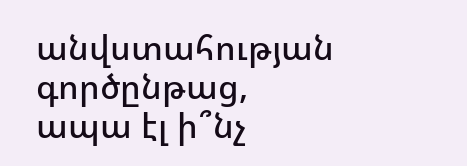անվստահության գործընթաց, ապա էլ ի՞նչ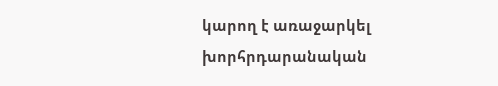կարող է առաջարկել խորհրդարանական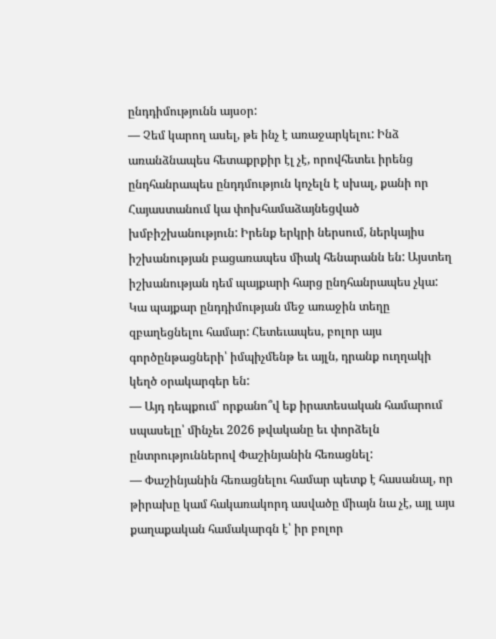ընդդիմությունն այսօր:
— Չեմ կարող ասել, թե ինչ է առաջարկելու: Ինձ առանձնապես հետաքրքիր էլ չէ, որովհետեւ իրենց ընդհանրապես ընդդմություն կոչելն է սխալ, քանի որ Հայաստանում կա փոխհամաձայնեցված խմբիշխանություն: Իրենք երկրի ներսում, ներկայիս իշխանության բացառապես միակ հենարանն են: Այստեղ իշխանության դեմ պայքարի հարց ընդհանրապես չկա: Կա պայքար ընդդիմության մեջ առաջին տեղը զբաղեցնելու համար: Հետեւապես, բոլոր այս գործընթացների՝ իմպիչմենթ եւ այլն, դրանք ուղղակի կեղծ օրակարգեր են:
— Այդ դեպքում՝ որքանո՞վ եք իրատեսական համարում սպասելը՝ մինչեւ 2026 թվականը եւ փորձելն ընտրություններով Փաշինյանին հեռացնել:
— Փաշինյանին հեռացնելու համար պետք է հասանալ, որ թիրախը կամ հակառակորդ ասվածը միայն նա չէ, այլ այս քաղաքական համակարգն է՝ իր բոլոր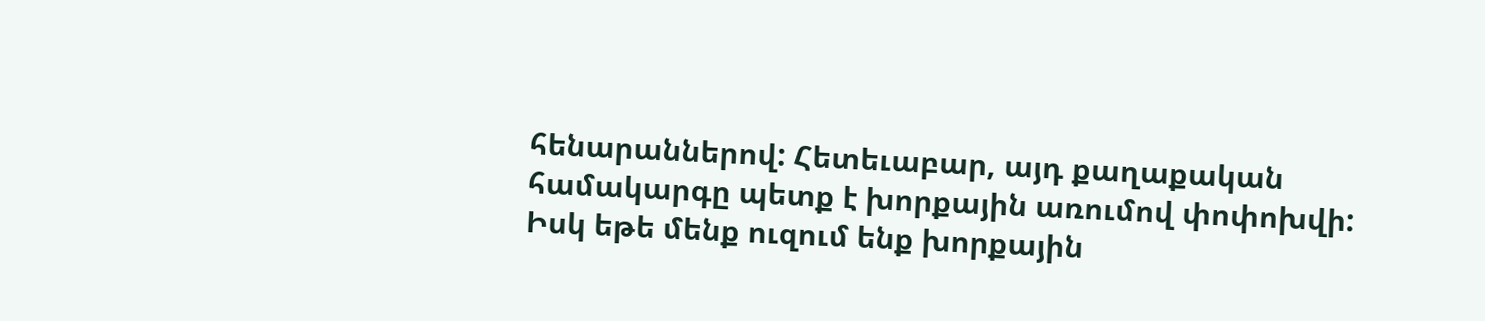հենարաններով: Հետեւաբար, այդ քաղաքական համակարգը պետք է խորքային առումով փոփոխվի: Իսկ եթե մենք ուզում ենք խորքային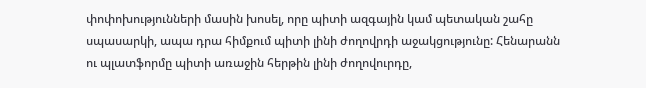փոփոխությունների մասին խոսել, որը պիտի ազգային կամ պետական շահը սպասարկի, ապա դրա հիմքում պիտի լինի ժողովրդի աջակցությունը: Հենարանն ու պլատֆորմը պիտի առաջին հերթին լինի ժողովուրդը,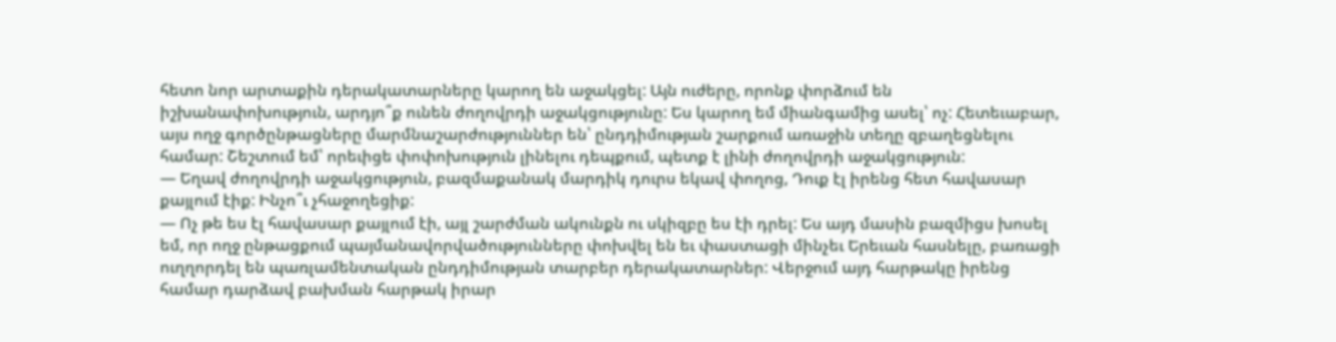հետո նոր արտաքին դերակատարները կարող են աջակցել: Այն ուժերը, որոնք փորձում են իշխանափոխություն, արդյո՞ք ունեն ժողովրդի աջակցությունը: Ես կարող եմ միանգամից ասել՝ ոչ: Հետեւաբար, այս ողջ գործընթացները մարմնաշարժություններ են՝ ընդդիմության շարքում առաջին տեղը զբաղեցնելու համար: Շեշտում եմ՝ որեւիցե փոփոխություն լինելու դեպքում, պետք է լինի ժողովրդի աջակցություն:
— Եղավ ժողովրդի աջակցություն, բազմաքանակ մարդիկ դուրս եկավ փողոց, Դուք էլ իրենց հետ հավասար քայլում էիք: Ինչո՞ւ չհաջողեցիք:
— Ոչ թե ես էլ հավասար քայլում էի, այլ շարժման ակունքն ու սկիզբը ես էի դրել: Ես այդ մասին բազմիցս խոսել եմ, որ ողջ ընթացքում պայմանավորվածությունները փոխվել են եւ փաստացի մինչեւ Երեւան հասնելը, բառացի ուղղորդել են պառլամենտական ընդդիմության տարբեր դերակատարներ: Վերջում այդ հարթակը իրենց համար դարձավ բախման հարթակ իրար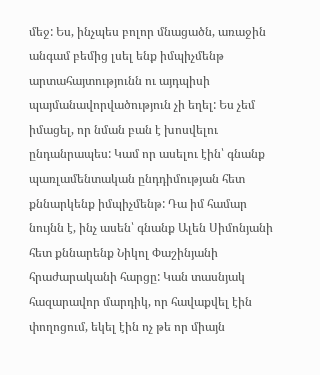մեջ: Ես, ինչպես բոլոր մնացածն, առաջին անգամ բեմից լսել ենք իմպիչմենթ արտահայտությունն ու այդպիսի պայմանավորվածություն չի եղել: Ես չեմ իմացել, որ նման բան է խոսվելու ընդանրապես: Կամ որ ասելու էին՝ գնանք պառլամենտական ընդդիմության հետ քննարկենք իմպիչմենթ: Դա իմ համար նույնն է, ինչ ասեն՝ գնանք Ալեն Սիմոնյանի հետ քննարենք Նիկոլ Փաշինյանի հրաժարականի հարցը: Կան տասնյակ հազարավոր մարդիկ, որ հավաքվել էին փողոցում, եկել էին ոչ թե որ միայն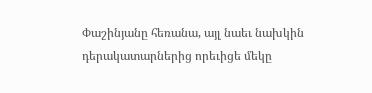Փաշինյանը հեռանա, այլ նաեւ նախկին դերակատարներից որեւիցե մեկը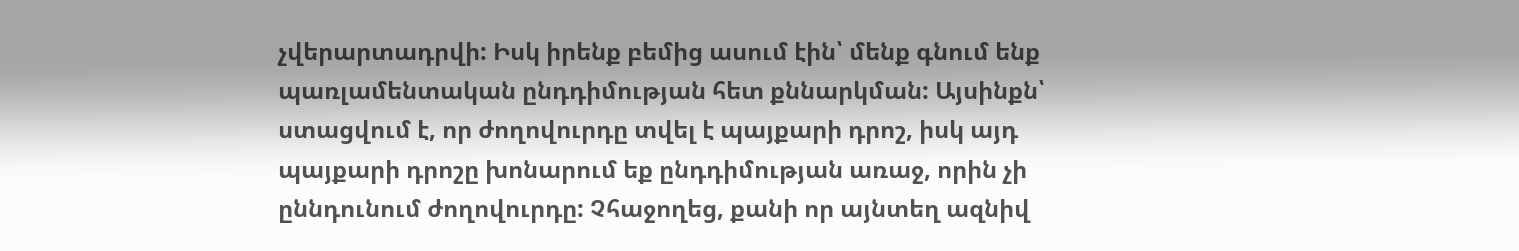չվերարտադրվի: Իսկ իրենք բեմից ասում էին՝ մենք գնում ենք պառլամենտական ընդդիմության հետ քննարկման: Այսինքն՝ ստացվում է, որ ժողովուրդը տվել է պայքարի դրոշ, իսկ այդ պայքարի դրոշը խոնարում եք ընդդիմության առաջ, որին չի ըննդունում ժողովուրդը: Չհաջողեց, քանի որ այնտեղ ազնիվ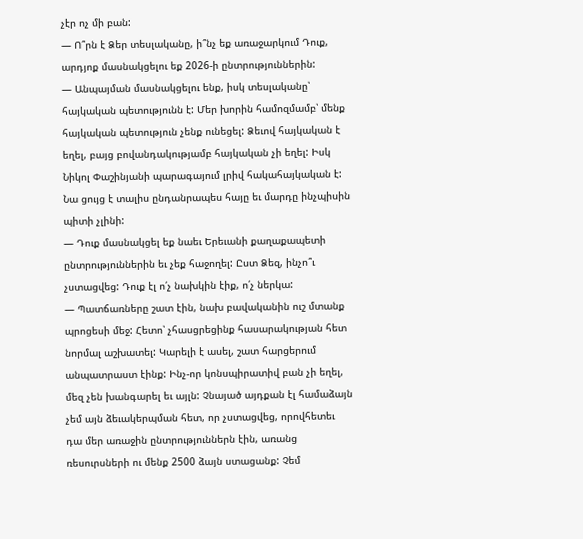չէր ոչ մի բան:
— Ո՞րն է Ձեր տեսլականը, ի՞նչ եք առաջարկում Դուք, արդյոք մասնակցելու եք 2026-ի ընտրություններին:
— Անպայման մասնակցելու ենք, իսկ տեսլականը՝ հայկական պետությունն է: Մեր խորին համոզմամբ՝ մենք հայկական պետություն չենք ունեցել: Ձեւով հայկական է եղել, բայց բովանդակությամբ հայկական չի եղել: Իսկ Նիկոլ Փաշինյանի պարագայում լրիվ հակահայկական է: Նա ցույց է տալիս ընդանրապես հայը եւ մարդը ինչպիսին պիտի չլինի:
— Դուք մասնակցել եք նաեւ Երեւանի քաղաքապետի ընտրություններին եւ չեք հաջողել: Ըստ Ձեզ, ինչո՞ւ չստացվեց: Դուք էլ ո՛չ նախկին էիք, ո՛չ ներկա:
— Պատճառները շատ էին, նախ բավականին ուշ մտանք պրոցեսի մեջ: Հետո՝ չհասցրեցինք հասարակության հետ նորմալ աշխատել: Կարելի է ասել, շատ հարցերում անպատրաստ էինք: Ինչ-որ կոնսպիրատիվ բան չի եղել, մեզ չեն խանգարել եւ այլն: Չնայած այդքան էլ համաձայն չեմ այն ձեւակերպման հետ, որ չստացվեց, որովհետեւ դա մեր առաջին ընտրություններն էին, առանց ռեսուրսների ու մենք 2500 ձայն ստացանք: Չեմ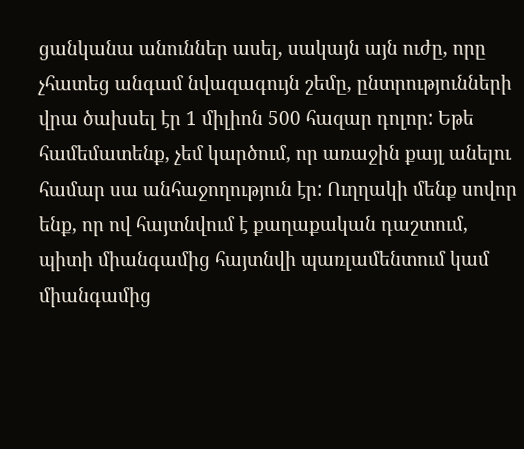ցանկանա անուններ ասել, սակայն այն ուժը, որը չհատեց անգամ նվազագույն շեմը, ընտրությունների վրա ծախսել էր 1 միլիոն 500 հազար դոլոր: Եթե համեմատենք, չեմ կարծում, որ առաջին քայլ անելու համար սա անհաջողություն էր: Ուղղակի մենք սովոր ենք, որ ով հայտնվում է քաղաքական դաշտում, պիտի միանգամից հայտնվի պառլամենտում կամ միանգամից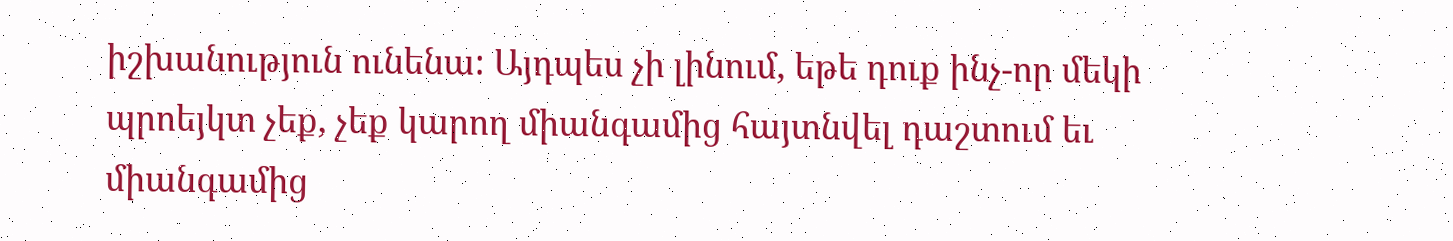իշխանություն ունենա: Այդպես չի լինում, եթե դուք ինչ-որ մեկի պրոեյկտ չեք, չեք կարող միանգամից հայտնվել դաշտում եւ միանգամից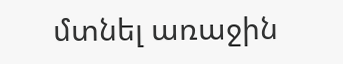մտնել առաջին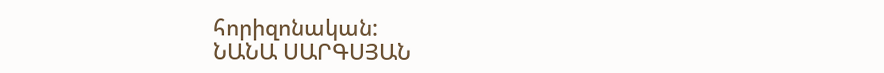հորիզոնական:
ՆԱՆԱ ՍԱՐԳՍՅԱՆ